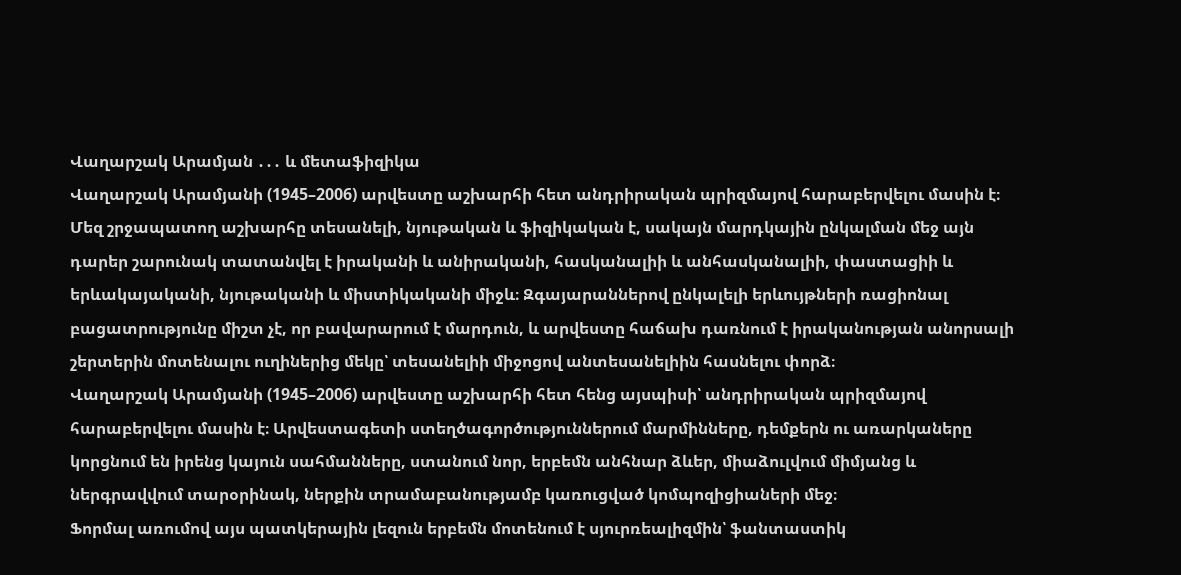Վաղարշակ Արամյան ․․․ և մետաֆիզիկա
Վաղարշակ Արամյանի (1945–2006) արվեստը աշխարհի հետ անդրիրական պրիզմայով հարաբերվելու մասին է։
Մեզ շրջապատող աշխարհը տեսանելի, նյութական և ֆիզիկական է, սակայն մարդկային ընկալման մեջ այն դարեր շարունակ տատանվել է իրականի և անիրականի, հասկանալիի և անհասկանալիի, փաստացիի և երևակայականի, նյութականի և միստիկականի միջև։ Զգայարաններով ընկալելի երևույթների ռացիոնալ բացատրությունը միշտ չէ, որ բավարարում է մարդուն, և արվեստը հաճախ դառնում է իրականության անորսալի շերտերին մոտենալու ուղիներից մեկը՝ տեսանելիի միջոցով անտեսանելիին հասնելու փորձ։
Վաղարշակ Արամյանի (1945–2006) արվեստը աշխարհի հետ հենց այսպիսի՝ անդրիրական պրիզմայով հարաբերվելու մասին է։ Արվեստագետի ստեղծագործություններում մարմինները, դեմքերն ու առարկաները կորցնում են իրենց կայուն սահմանները, ստանում նոր, երբեմն անհնար ձևեր, միաձուլվում միմյանց և ներգրավվում տարօրինակ, ներքին տրամաբանությամբ կառուցված կոմպոզիցիաների մեջ։
Ֆորմալ առումով այս պատկերային լեզուն երբեմն մոտենում է սյուրռեալիզմին՝ ֆանտաստիկ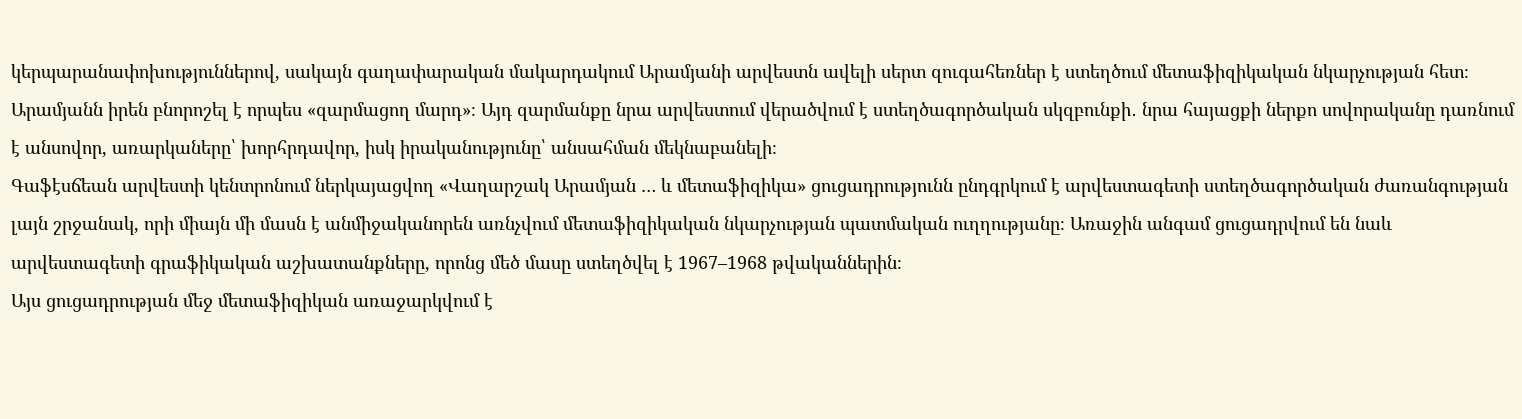կերպարանափոխություններով, սակայն գաղափարական մակարդակում Արամյանի արվեստն ավելի սերտ զուգահեռներ է ստեղծում մետաֆիզիկական նկարչության հետ։
Արամյանն իրեն բնորոշել է որպես «զարմացող մարդ»։ Այդ զարմանքը նրա արվեստում վերածվում է ստեղծագործական սկզբունքի․ նրա հայացքի ներքո սովորականը դառնում է անսովոր, առարկաները՝ խորհրդավոր, իսկ իրականությունը՝ անսահման մեկնաբանելի։
Գաֆէսճեան արվեստի կենտրոնում ներկայացվող «Վաղարշակ Արամյան … և մետաֆիզիկա» ցուցադրությունն ընդգրկում է արվեստագետի ստեղծագործական ժառանգության լայն շրջանակ, որի միայն մի մասն է անմիջականորեն առնչվում մետաֆիզիկական նկարչության պատմական ուղղությանը։ Առաջին անգամ ցուցադրվում են նաև արվեստագետի գրաֆիկական աշխատանքները, որոնց մեծ մասը ստեղծվել է 1967–1968 թվականներին։
Այս ցուցադրության մեջ մետաֆիզիկան առաջարկվում է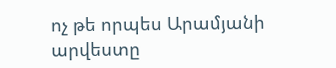ոչ թե որպես Արամյանի արվեստը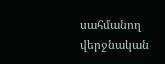սահմանող վերջնական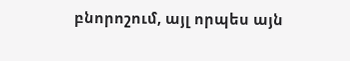բնորոշում, այլ որպես այն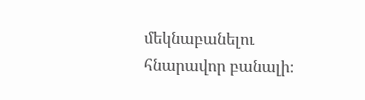մեկնաբանելու հնարավոր բանալի։